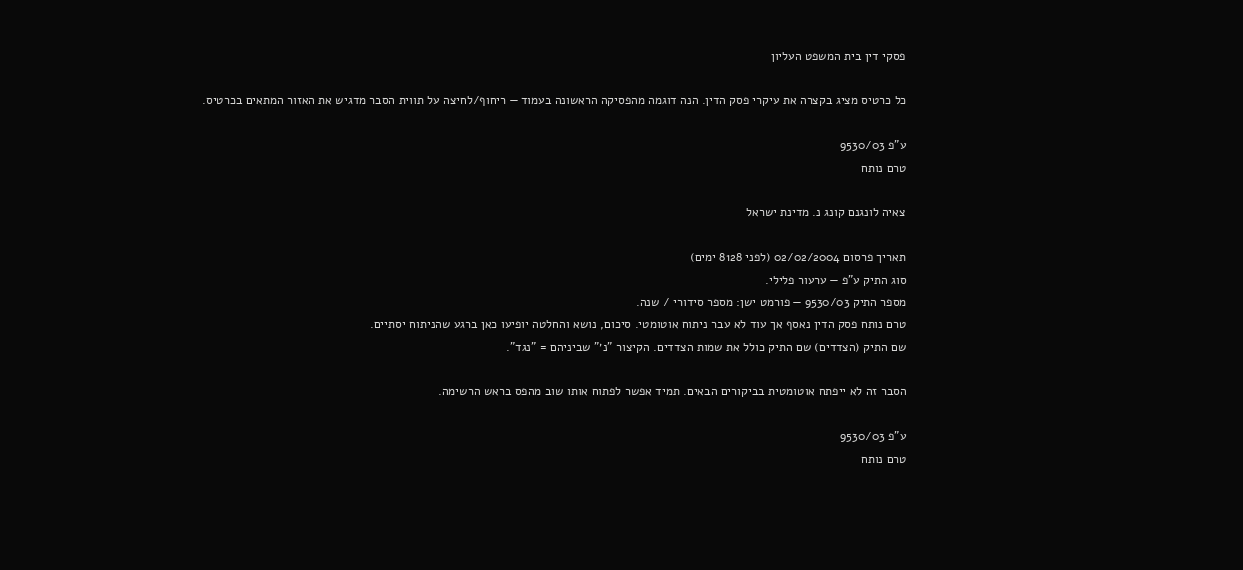פסקי דין בית המשפט העליון

כל כרטיס מציג בקצרה את עיקרי פסק הדין. הנה דוגמה מהפסיקה הראשונה בעמוד — ריחוף/לחיצה על תווית הסבר מדגיש את האזור המתאים בכרטיס.

ע"פ 9530/03
טרם נותח

צאיה לונגנם קונג נ. מדינת ישראל

תאריך פרסום 02/02/2004 (לפני 8128 ימים)
סוג התיק ע"פ — ערעור פלילי.
מספר התיק 9530/03 — פורמט ישן: מספר סידורי / שנה.
טרם נותח פסק הדין נאסף אך עוד לא עבר ניתוח אוטומטי. סיכום, נושא והחלטה יופיעו כאן ברגע שהניתוח יסתיים.
שם התיק (הצדדים) שם התיק כולל את שמות הצדדים. הקיצור "נ׳" שביניהם = "נגד".

הסבר זה לא ייפתח אוטומטית בביקורים הבאים. תמיד אפשר לפתוח אותו שוב מהפס בראש הרשימה.

ע"פ 9530/03
טרם נותח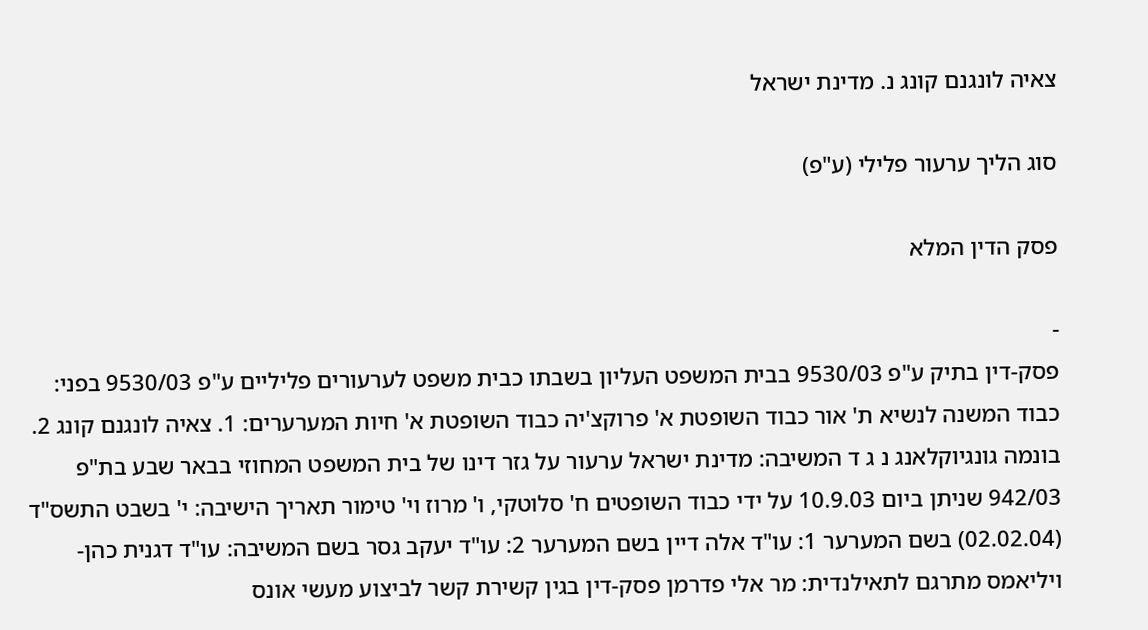צאיה לונגנם קונג נ. מדינת ישראל

סוג הליך ערעור פלילי (ע"פ)

פסק הדין המלא

-
פסק-דין בתיק ע"פ 9530/03 בבית המשפט העליון בשבתו כבית משפט לערעורים פליליים ע"פ 9530/03 בפני: כבוד המשנה לנשיא ת' אור כבוד השופטת א' פרוקצ'יה כבוד השופטת א' חיות המערערים: 1. צאיה לונגנם קונג 2. בונמה גונגיוקלאנג נ ג ד המשיבה: מדינת ישראל ערעור על גזר דינו של בית המשפט המחוזי בבאר שבע בת"פ 942/03 שניתן ביום 10.9.03 על ידי כבוד השופטים ח' סלוטקי, ו' מרוז וי' טימור תאריך הישיבה: י' בשבט התשס"ד (02.02.04) בשם המערער 1: עו"ד אלה דיין בשם המערער 2: עו"ד יעקב גסר בשם המשיבה: עו"ד דגנית כהן-ויליאמס מתרגם לתאילנדית: מר אלי פדרמן פסק-דין בגין קשירת קשר לביצוע מעשי אונס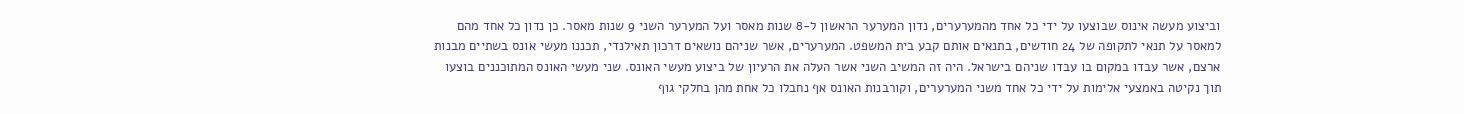וביצוע מעשה אינוס שבוצעו על ידי כל אחד מהמערערים, נדון המערער הראשון ל-8 שנות מאסר ועל המערער השני 9 שנות מאסר. כן נדון כל אחד מהם למאסר על תנאי לתקופה של 24 חודשים, בתנאים אותם קבע בית המשפט. המערערים, אשר שניהם נושאים דרכון תאילנדי, תכננו מעשי אונס בשתיים מבנות ארצם, אשר עבדו במקום בו עבדו שניהם בישראל. היה זה המשיב השני אשר העלה את הרעיון של ביצוע מעשי האונס. שני מעשי האונס המתוכננים בוצעו תוך נקיטה באמצעי אלימות על ידי כל אחד משני המערערים, וקורבנות האונס אף נחבלו כל אחת מהן בחלקי גוף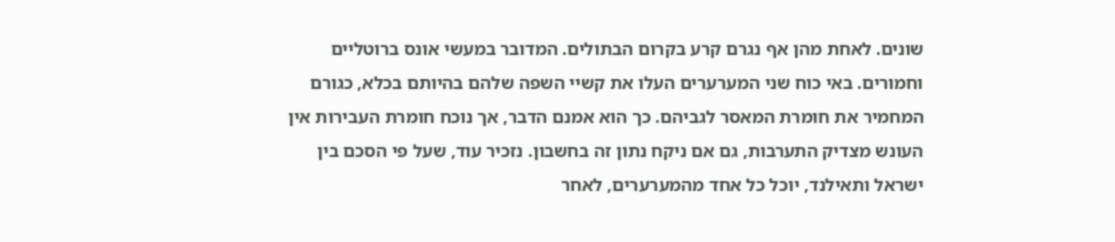שונים. לאחת מהן אף נגרם קרע בקרום הבתולים. המדובר במעשי אונס ברוטליים וחמורים. באי כוח שני המערערים העלו את קשיי השפה שלהם בהיותם בכלא, כגורם המחמיר את חומרת המאסר לגביהם. כך הוא אמנם הדבר, אך נוכח חומרת העבירות אין העונש מצדיק התערבות, גם אם ניקח נתון זה בחשבון. נזכיר עוד, שעל פי הסכם בין ישראל ותאילנד, יוכל כל אחד מהמערערים, לאחר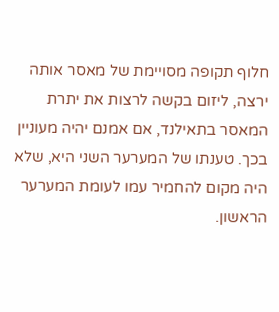חלוף תקופה מסויימת של מאסר אותה ירצה, ליזום בקשה לרצות את יתרת המאסר בתאילנד, אם אמנם יהיה מעוניין בכך. טענתו של המערער השני היא, שלא היה מקום להחמיר עמו לעומת המערער הראשון.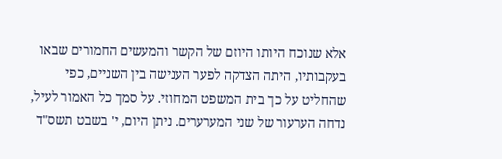אלא שנוכח היותו היוזם של הקשר והמעשים החמורים שבאו בעקבותיו, היתה הצדקה לפער הענישה בין השניים, כפי שהחליט על כך בית המשפט המחוזי. על סמך כל האמור לעיל, נדחה הערעור של שני המערערים. ניתן היום, י' בשבט תשס"ד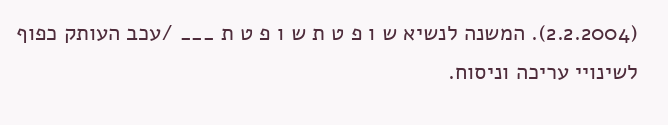(2.2.2004). המשנה לנשיא ש ו פ ט ת ש ו פ ט ת ___ /עכב העותק כפוף לשינויי עריכה וניסוח.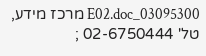03095300_E02.doc מרכז מידע, טל' 02-6750444 ;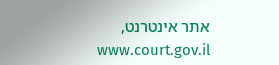אתר אינטרנט, www.court.gov.il